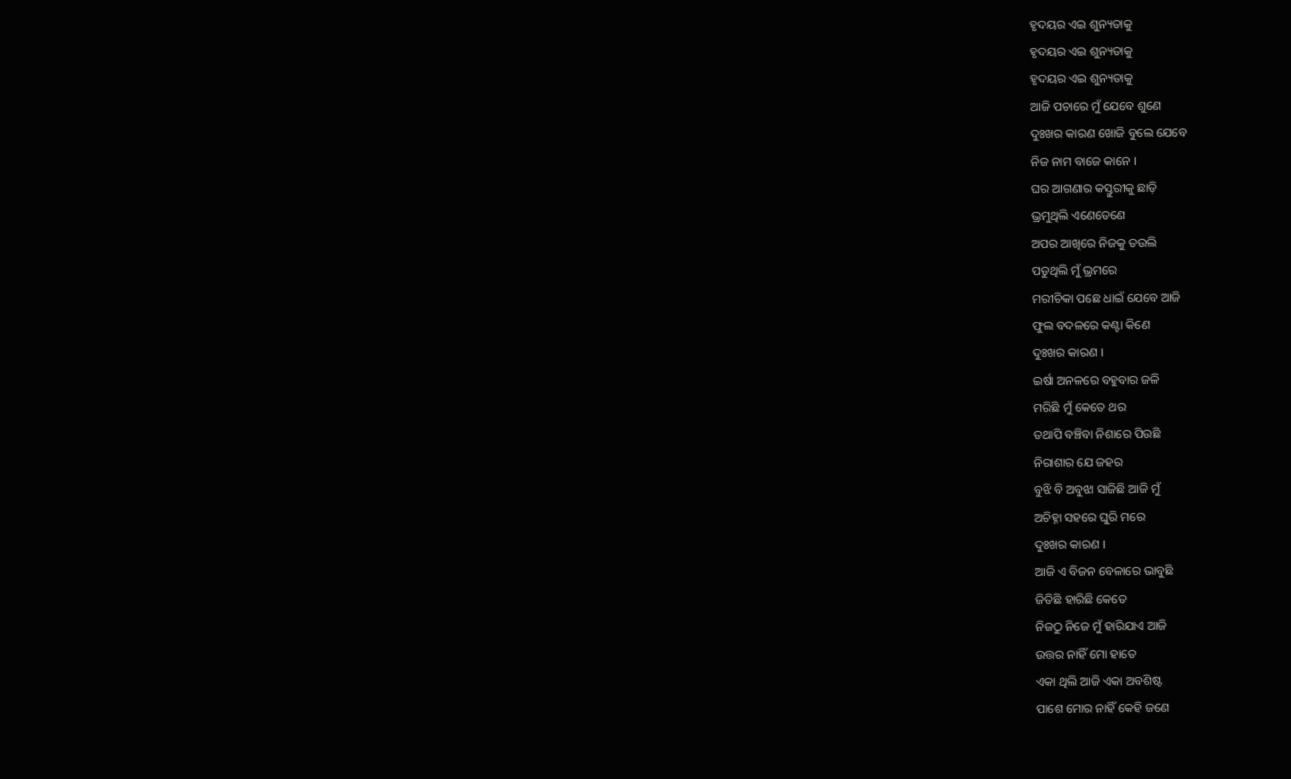ହୃଦୟର ଏଇ ଶୁନ୍ୟତାକୁ
ହୃଦୟର ଏଇ ଶୁନ୍ୟତାକୁ
ହୃଦୟର ଏଇ ଶୁନ୍ୟତାକୁ
ଆଜି ପଚାରେ ମୁଁ ଯେବେ ଶୁଣେ
ଦୁଃଖର କାରଣ ଖୋଜି ବୁଲେ ଯେବେ
ନିଜ ନାମ ବାଜେ କାନେ ।
ଘର ଆଗଣାର କସ୍ତୁରୀକୁ ଛାଡ଼ି
ଭ୍ରମୁଥିଲି ଏଣେତେଣେ
ଅପର ଆଖିରେ ନିଜକୁ ତଉଲି
ପଡୁଥିଲି ମୁଁ ଭ୍ରମରେ
ମରୀଚିକା ପଛେ ଧାଇଁ ଯେବେ ଆଜି
ଫୁଲ ବଦଳରେ କଣ୍ଟା କିଣେ
ଦୁଃଖର କାରଣ ।
ଇର୍ଷା ଅନଳରେ ବହୁବାର ଜଳି
ମରିଛି ମୁଁ କେତେ ଥର
ତଥାପି ବଞ୍ଚିବା ନିଶାରେ ପିଉଛି
ନିରାଶାର ଯେ ଜହର
ବୁଝି ବି ଅବୁଝା ସାଜିଛି ଆଜି ମୁଁ
ଅଚିହ୍ନା ସହରେ ଘୁରି ମରେ
ଦୁଃଖର କାରଣ ।
ଆଜି ଏ ବିଜନ ବେଳାରେ ଭାବୁଛି
ଜିତିଛି ହାରିଛି କେତେ
ନିଜଠୁ ନିଜେ ମୁଁ ହାରିଯାଏ ଆଜି
ଉତ୍ତର ନାହିଁ ମୋ ହାତେ
ଏକା ଥିଲି ଆଜି ଏକା ଅବଶିଷ୍ଟ
ପାଶେ ମୋର ନାହିଁ କେହି ଜଣେ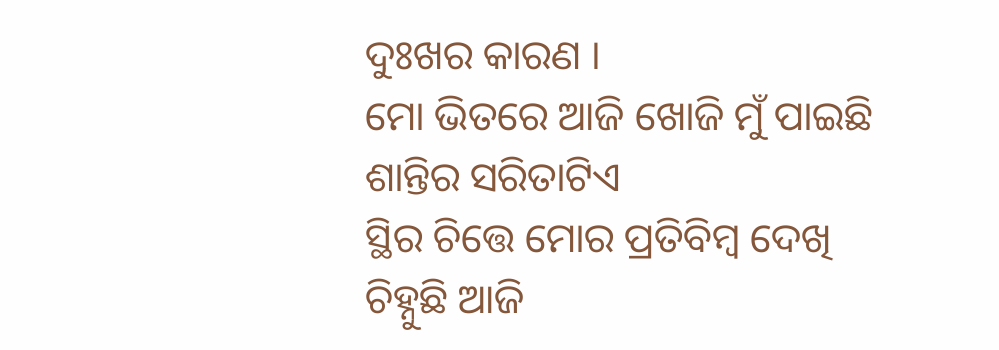ଦୁଃଖର କାରଣ ।
ମୋ ଭିତରେ ଆଜି ଖୋଜି ମୁଁ ପାଇଛି
ଶାନ୍ତିର ସରିତାଟିଏ
ସ୍ଥିର ଚିତ୍ତେ ମୋର ପ୍ରତିବିମ୍ବ ଦେଖି
ଚିହ୍ନୁଛି ଆଜି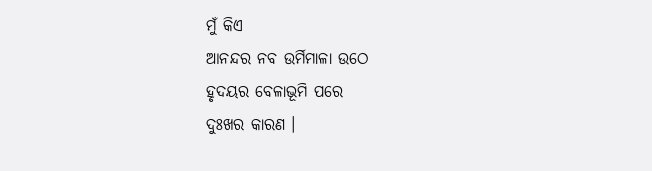ମୁଁ କିଏ
ଆନନ୍ଦର ନବ ଉର୍ମିମାଳା ଉଠେ
ହୃଦୟର ବେଳାଭୂମି ପରେ
ଦୁଃଖର କାରଣ ।